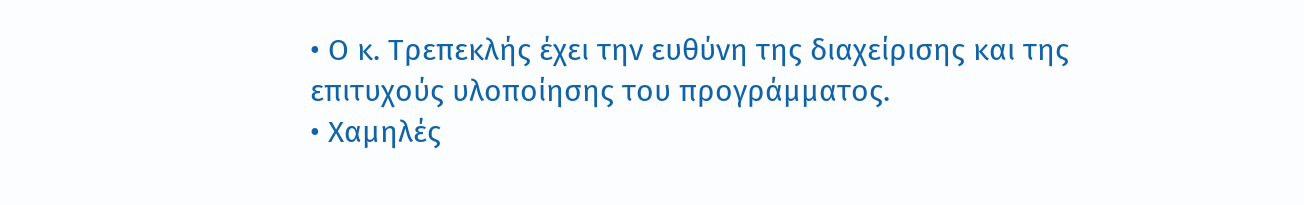• Ο κ. Τρεπεκλής έχει την ευθύνη της διαχείρισης και της επιτυχούς υλοποίησης του προγράμματος.
• Χαμηλές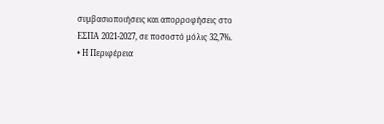συμβασιοποιήσεις και απορροφήσεις στο ΕΣΠΑ 2021-2027, σε ποσοστό μόλις 32,7%.
• Η Περιφέρεια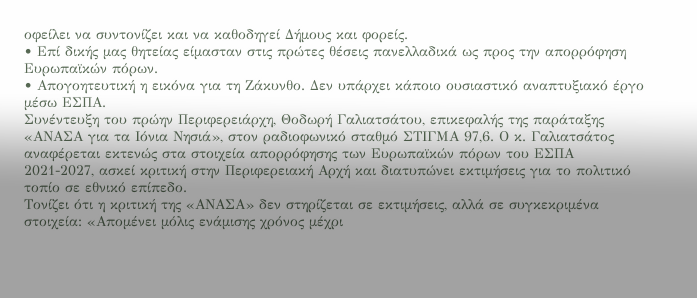οφείλει να συντονίζει και να καθοδηγεί Δήμους και φορείς.
• Επί δικής μας θητείας είμασταν στις πρώτες θέσεις πανελλαδικά ως προς την απορρόφηση Ευρωπαϊκών πόρων.
• Απογοητευτική η εικόνα για τη Ζάκυνθο. Δεν υπάρχει κάποιο ουσιαστικό αναπτυξιακό έργο μέσω ΕΣΠΑ.
Συνέντευξη του πρώην Περιφερειάρχη, Θοδωρή Γαλιατσάτου, επικεφαλής της παράταξης «ΑΝΑΣΑ για τα Ιόνια Νησιά», στον ραδιοφωνικό σταθμό ΣΤΙΓΜΑ 97,6. Ο κ. Γαλιατσάτος αναφέρεται εκτενώς στα στοιχεία απορρόφησης των Ευρωπαϊκών πόρων του ΕΣΠΑ 2021-2027, ασκεί κριτική στην Περιφερειακή Αρχή και διατυπώνει εκτιμήσεις για το πολιτικό τοπίο σε εθνικό επίπεδο.
Τονίζει ότι η κριτική της «ΑΝΑΣΑ» δεν στηρίζεται σε εκτιμήσεις, αλλά σε συγκεκριμένα στοιχεία: «Απομένει μόλις ενάμισης χρόνος μέχρι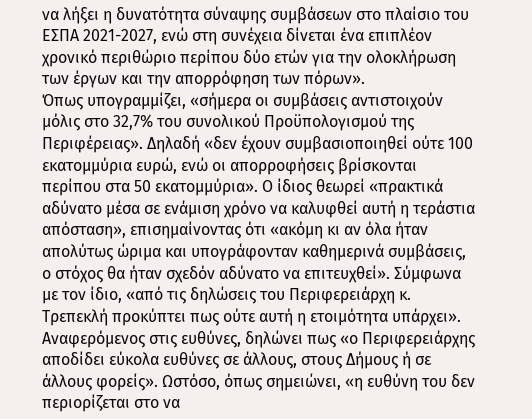να λήξει η δυνατότητα σύναψης συμβάσεων στο πλαίσιο του ΕΣΠΑ 2021-2027, ενώ στη συνέχεια δίνεται ένα επιπλέον χρονικό περιθώριο περίπου δύο ετών για την ολοκλήρωση των έργων και την απορρόφηση των πόρων».
Όπως υπογραμμίζει, «σήμερα οι συμβάσεις αντιστοιχούν μόλις στο 32,7% του συνολικού Προϋπολογισμού της Περιφέρειας». Δηλαδή «δεν έχουν συμβασιοποιηθεί ούτε 100 εκατομμύρια ευρώ, ενώ οι απορροφήσεις βρίσκονται περίπου στα 50 εκατομμύρια». Ο ίδιος θεωρεί «πρακτικά αδύνατο μέσα σε ενάμιση χρόνο να καλυφθεί αυτή η τεράστια απόσταση», επισημαίνοντας ότι «ακόμη κι αν όλα ήταν απολύτως ώριμα και υπογράφονταν καθημερινά συμβάσεις, ο στόχος θα ήταν σχεδόν αδύνατο να επιτευχθεί». Σύμφωνα με τον ίδιο, «από τις δηλώσεις του Περιφερειάρχη κ. Τρεπεκλή προκύπτει πως ούτε αυτή η ετοιμότητα υπάρχει».
Αναφερόμενος στις ευθύνες, δηλώνει πως «ο Περιφερειάρχης αποδίδει εύκολα ευθύνες σε άλλους, στους Δήμους ή σε άλλους φορείς». Ωστόσο, όπως σημειώνει, «η ευθύνη του δεν περιορίζεται στο να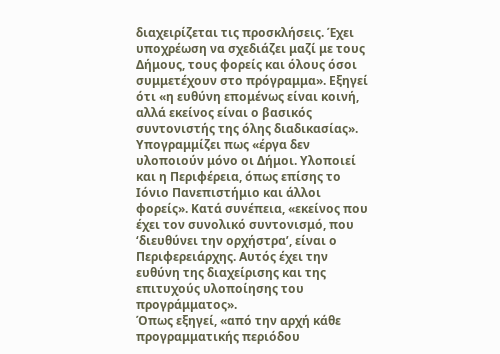διαχειρίζεται τις προσκλήσεις. Έχει υποχρέωση να σχεδιάζει μαζί με τους Δήμους, τους φορείς και όλους όσοι συμμετέχουν στο πρόγραμμα». Εξηγεί ότι «η ευθύνη επομένως είναι κοινή, αλλά εκείνος είναι ο βασικός συντονιστής της όλης διαδικασίας».
Υπογραμμίζει πως «έργα δεν υλοποιούν μόνο οι Δήμοι. Υλοποιεί και η Περιφέρεια, όπως επίσης το Ιόνιο Πανεπιστήμιο και άλλοι φορείς». Κατά συνέπεια, «εκείνος που έχει τον συνολικό συντονισμό, που ‘διευθύνει την ορχήστρα’, είναι ο Περιφερειάρχης. Αυτός έχει την ευθύνη της διαχείρισης και της επιτυχούς υλοποίησης του προγράμματος».
Όπως εξηγεί, «από την αρχή κάθε προγραμματικής περιόδου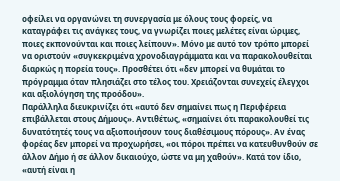οφείλει να οργανώνει τη συνεργασία με όλους τους φορείς, να καταγράφει τις ανάγκες τους, να γνωρίζει ποιες μελέτες είναι ώριμες, ποιες εκπονούνται και ποιες λείπουν». Μόνο με αυτό τον τρόπο μπορεί να οριστούν «συγκεκριμένα χρονοδιαγράμματα και να παρακολουθείται διαρκώς η πορεία τους». Προσθέτει ότι «δεν μπορεί να θυμάται το πρόγραμμα όταν πλησιάζει στο τέλος του. Χρειάζονται συνεχείς έλεγχοι και αξιολόγηση της προόδου».
Παράλληλα διευκρινίζει ότι «αυτό δεν σημαίνει πως η Περιφέρεια επιβάλλεται στους Δήμους». Αντιθέτως, «σημαίνει ότι παρακολουθεί τις δυνατότητές τους να αξιοποιήσουν τους διαθέσιμους πόρους». Αν ένας φορέας δεν μπορεί να προχωρήσει, «οι πόροι πρέπει να κατευθυνθούν σε άλλον Δήμο ή σε άλλον δικαιούχο, ώστε να μη χαθούν». Κατά τον ίδιο, «αυτή είναι η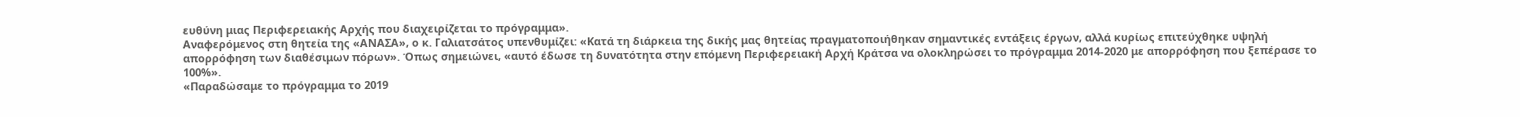ευθύνη μιας Περιφερειακής Αρχής που διαχειρίζεται το πρόγραμμα».
Αναφερόμενος στη θητεία της «ΑΝΑΣΑ», ο κ. Γαλιατσάτος υπενθυμίζει: «Κατά τη διάρκεια της δικής μας θητείας πραγματοποιήθηκαν σημαντικές εντάξεις έργων, αλλά κυρίως επιτεύχθηκε υψηλή απορρόφηση των διαθέσιμων πόρων». Όπως σημειώνει, «αυτό έδωσε τη δυνατότητα στην επόμενη Περιφερειακή Αρχή Κράτσα να ολοκληρώσει το πρόγραμμα 2014-2020 με απορρόφηση που ξεπέρασε το 100%».
«Παραδώσαμε το πρόγραμμα το 2019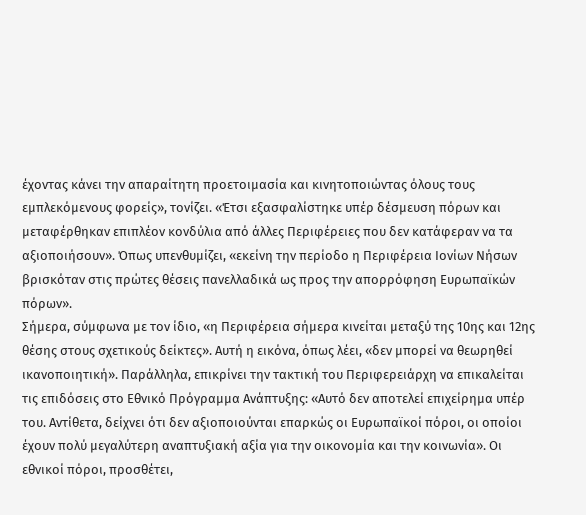έχοντας κάνει την απαραίτητη προετοιμασία και κινητοποιώντας όλους τους εμπλεκόμενους φορείς», τονίζει. «Έτσι εξασφαλίστηκε υπέρ δέσμευση πόρων και μεταφέρθηκαν επιπλέον κονδύλια από άλλες Περιφέρειες που δεν κατάφεραν να τα αξιοποιήσουν». Όπως υπενθυμίζει, «εκείνη την περίοδο η Περιφέρεια Ιονίων Νήσων βρισκόταν στις πρώτες θέσεις πανελλαδικά ως προς την απορρόφηση Ευρωπαϊκών πόρων».
Σήμερα, σύμφωνα με τον ίδιο, «η Περιφέρεια σήμερα κινείται μεταξύ της 10ης και 12ης θέσης στους σχετικούς δείκτες». Αυτή η εικόνα, όπως λέει, «δεν μπορεί να θεωρηθεί ικανοποιητική». Παράλληλα, επικρίνει την τακτική του Περιφερειάρχη να επικαλείται τις επιδόσεις στο Εθνικό Πρόγραμμα Ανάπτυξης: «Αυτό δεν αποτελεί επιχείρημα υπέρ του. Αντίθετα, δείχνει ότι δεν αξιοποιούνται επαρκώς οι Ευρωπαϊκοί πόροι, οι οποίοι έχουν πολύ μεγαλύτερη αναπτυξιακή αξία για την οικονομία και την κοινωνία». Οι εθνικοί πόροι, προσθέτει,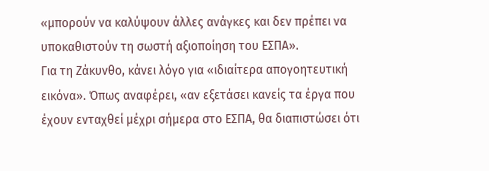«μπορούν να καλύψουν άλλες ανάγκες και δεν πρέπει να υποκαθιστούν τη σωστή αξιοποίηση του ΕΣΠΑ».
Για τη Ζάκυνθο, κάνει λόγο για «ιδιαίτερα απογοητευτική εικόνα». Όπως αναφέρει, «αν εξετάσει κανείς τα έργα που έχουν ενταχθεί μέχρι σήμερα στο ΕΣΠΑ, θα διαπιστώσει ότι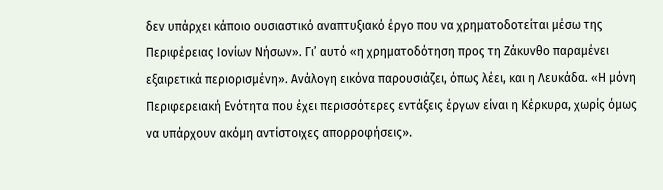δεν υπάρχει κάποιο ουσιαστικό αναπτυξιακό έργο που να χρηματοδοτείται μέσω της Περιφέρειας Ιονίων Νήσων». Γι’ αυτό «η χρηματοδότηση προς τη Ζάκυνθο παραμένει εξαιρετικά περιορισμένη». Ανάλογη εικόνα παρουσιάζει, όπως λέει, και η Λευκάδα. «Η μόνη Περιφερειακή Ενότητα που έχει περισσότερες εντάξεις έργων είναι η Κέρκυρα, χωρίς όμως να υπάρχουν ακόμη αντίστοιχες απορροφήσεις».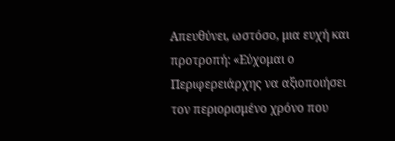Απευθύνει, ωστόσο, μια ευχή και προτροπή: «Εύχομαι ο Περιφερειάρχης να αξιοποιήσει τον περιορισμένο χρόνο που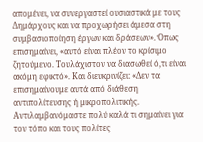απομένει, να συνεργαστεί ουσιαστικά με τους Δημάρχους και να προχωρήσει άμεσα στη συμβασιοποίηση έργων και δράσεων». Όπως επισημαίνει, «αυτό είναι πλέον το κρίσιμο ζητούμενο. Τουλάχιστον να διασωθεί ό,τι είναι ακόμη εφικτό». Και διευκρινίζει: «Δεν τα επισημαίνουμε αυτά από διάθεση αντιπολίτευσης ή μικροπολιτικής. Αντιλαμβανόμαστε πολύ καλά τι σημαίνει για τον τόπο και τους πολίτες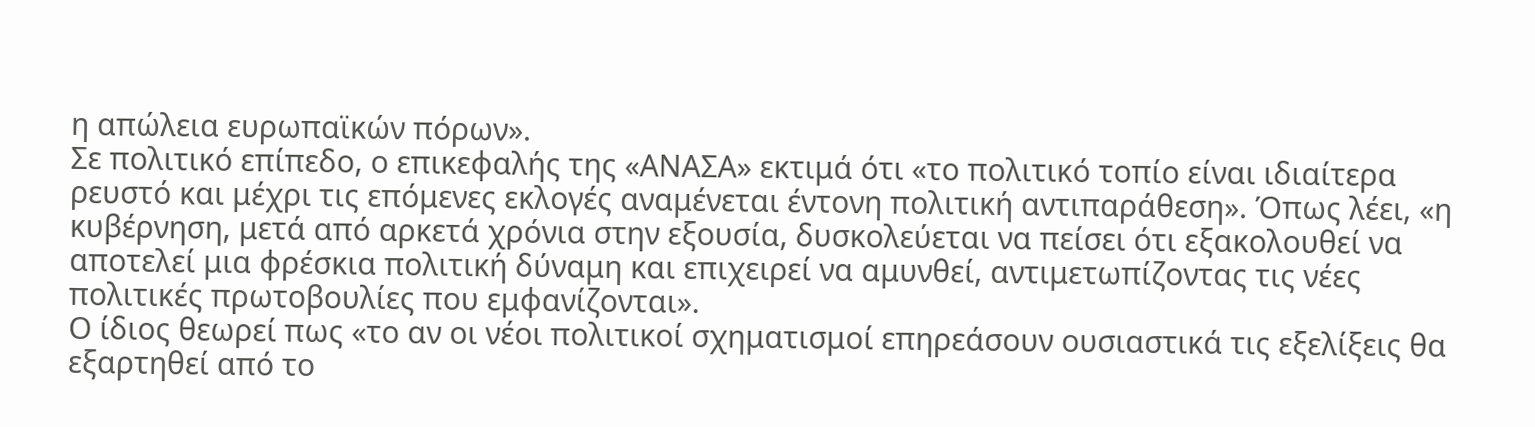η απώλεια ευρωπαϊκών πόρων».
Σε πολιτικό επίπεδο, ο επικεφαλής της «ΑΝΑΣΑ» εκτιμά ότι «το πολιτικό τοπίο είναι ιδιαίτερα ρευστό και μέχρι τις επόμενες εκλογές αναμένεται έντονη πολιτική αντιπαράθεση». Όπως λέει, «η κυβέρνηση, μετά από αρκετά χρόνια στην εξουσία, δυσκολεύεται να πείσει ότι εξακολουθεί να αποτελεί μια φρέσκια πολιτική δύναμη και επιχειρεί να αμυνθεί, αντιμετωπίζοντας τις νέες πολιτικές πρωτοβουλίες που εμφανίζονται».
Ο ίδιος θεωρεί πως «το αν οι νέοι πολιτικοί σχηματισμοί επηρεάσουν ουσιαστικά τις εξελίξεις θα εξαρτηθεί από το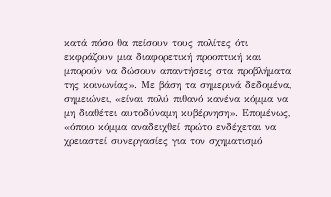κατά πόσο θα πείσουν τους πολίτες ότι εκφράζουν μια διαφορετική προοπτική και μπορούν να δώσουν απαντήσεις στα προβλήματα της κοινωνίας». Με βάση τα σημερινά δεδομένα, σημειώνει, «είναι πολύ πιθανό κανένα κόμμα να μη διαθέτει αυτοδύναμη κυβέρνηση». Επομένως, «όποιο κόμμα αναδειχθεί πρώτο ενδέχεται να χρειαστεί συνεργασίες για τον σχηματισμό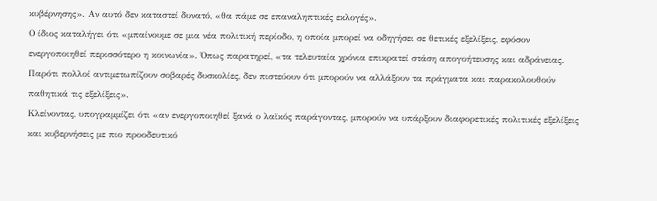κυβέρνησης». Αν αυτό δεν καταστεί δυνατό, «θα πάμε σε επαναληπτικές εκλογές».
Ο ίδιος καταλήγει ότι «μπαίνουμε σε μια νέα πολιτική περίοδο, η οποία μπορεί να οδηγήσει σε θετικές εξελίξεις, εφόσον ενεργοποιηθεί περισσότερο η κοινωνία». Όπως παρατηρεί, «τα τελευταία χρόνια επικρατεί στάση απογοήτευσης και αδράνειας. Παρότι πολλοί αντιμετωπίζουν σοβαρές δυσκολίες, δεν πιστεύουν ότι μπορούν να αλλάξουν τα πράγματα και παρακολουθούν παθητικά τις εξελίξεις».
Κλείνοντας, υπογραμμίζει ότι «αν ενεργοποιηθεί ξανά ο λαϊκός παράγοντας, μπορούν να υπάρξουν διαφορετικές πολιτικές εξελίξεις και κυβερνήσεις με πιο προοδευτικό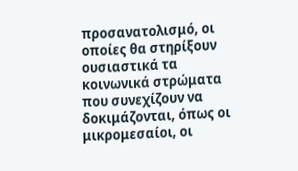προσανατολισμό, οι οποίες θα στηρίξουν ουσιαστικά τα κοινωνικά στρώματα που συνεχίζουν να δοκιμάζονται, όπως οι μικρομεσαίοι, οι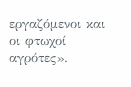εργαζόμενοι και οι φτωχοί αγρότες».